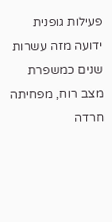פעילות גופנית ידועה מזה עשרות שנים כמשפרת מצב רוח, מפחיתה חרדה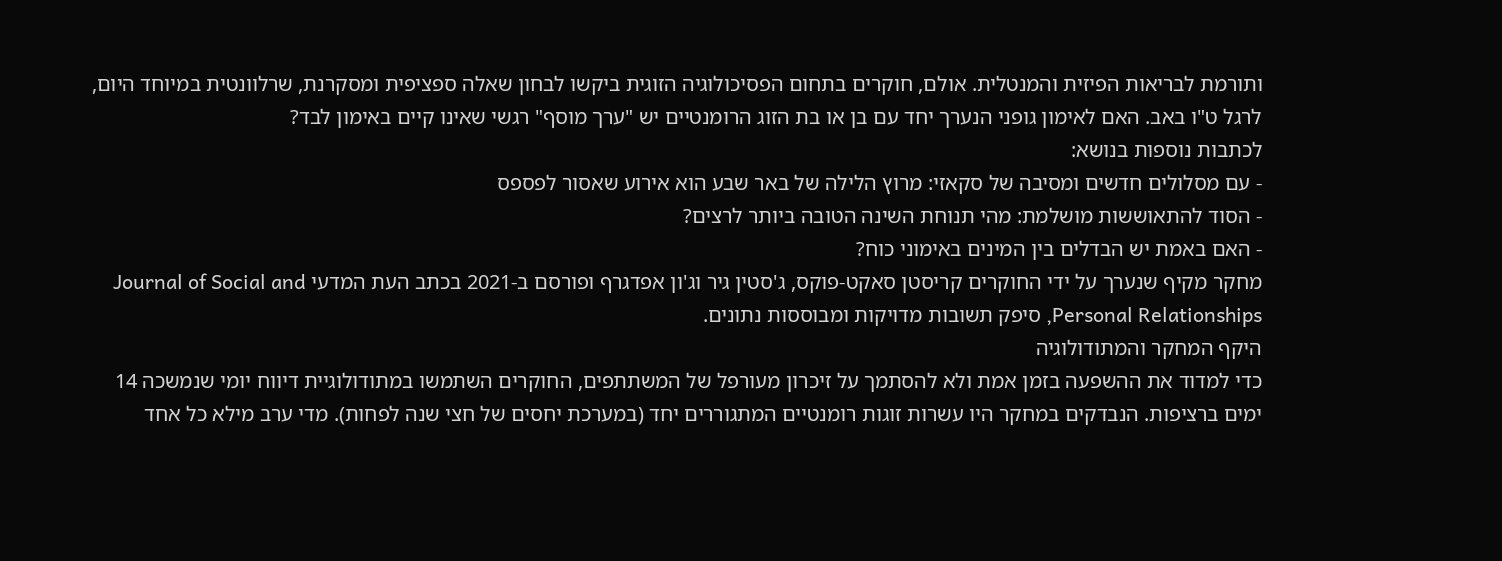ותורמת לבריאות הפיזית והמנטלית. אולם, חוקרים בתחום הפסיכולוגיה הזוגית ביקשו לבחון שאלה ספציפית ומסקרנת, שרלוונטית במיוחד היום, לרגל ט"ו באב. האם לאימון גופני הנערך יחד עם בן או בת הזוג הרומנטיים יש "ערך מוסף" רגשי שאינו קיים באימון לבד?
לכתבות נוספות בנושא:
- עם מסלולים חדשים ומסיבה של סקאזי: מרוץ הלילה של באר שבע הוא אירוע שאסור לפספס
- הסוד להתאוששות מושלמת: מהי תנוחת השינה הטובה ביותר לרצים?
- האם באמת יש הבדלים בין המינים באימוני כוח?
מחקר מקיף שנערך על ידי החוקרים קריסטן סאקט-פוקס, ג'סטין גיר וג'ון אפדגרף ופורסם ב-2021 בכתב העת המדעי Journal of Social and Personal Relationships, סיפק תשובות מדויקות ומבוססות נתונים.
היקף המחקר והמתודולוגיה
כדי למדוד את ההשפעה בזמן אמת ולא להסתמך על זיכרון מעורפל של המשתתפים, החוקרים השתמשו במתודולוגיית דיווח יומי שנמשכה 14 ימים ברציפות. הנבדקים במחקר היו עשרות זוגות רומנטיים המתגוררים יחד (במערכת יחסים של חצי שנה לפחות). מדי ערב מילא כל אחד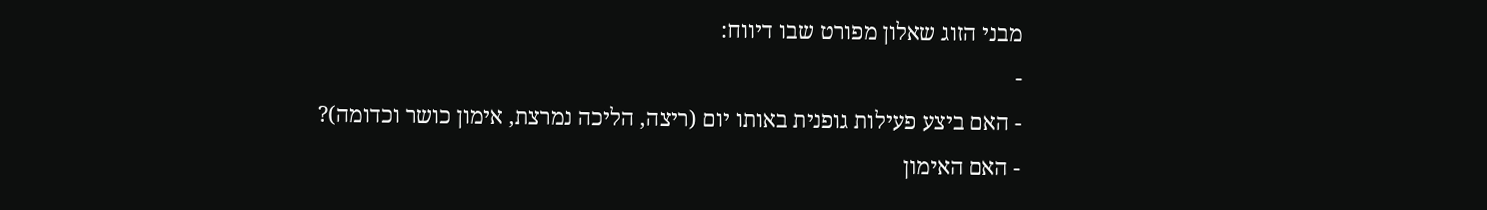מבני הזוג שאלון מפורט שבו דיווח:
-
- האם ביצע פעילות גופנית באותו יום (ריצה, הליכה נמרצת, אימון כושר וכדומה)?
- האם האימון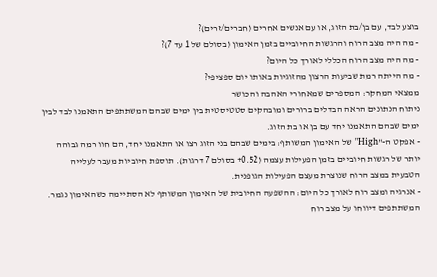בוצע לבד, עם בן/בת הזוג, או עם אנשים אחרים (חברים/זרים)?
- מה היה מצב הרוח והרגשות החיוביים בזמן האימון (בסולם של 1 עד 7)?
- מה היה מצב הרוח הכללי לאורך כל היום?
- מה הייתה רמת שביעות הרצון מהזוגיות באותו יום ספציפי?
ממצאי המחקר: המספרים שמאחורי האהבה והכושר
ניתוח הנתונים הראה הבדלים ברורים ומובהקים סטטיסטית בין ימים שבהם המשתתפים התאמנו לבד לבין ימים שבהם התאמנו יחד עם בן או בת הזוג.
- אפקט ה-"High" של האימון המשותף: בימים שבהם בני הזוג רצו או התאמנו יחד, הם חוו רמה גבוהה יותר של רגשות חיוביים בזמן הפעילות עצמה (0.52+ בסולם 7 דרגות). תוספת חיוביות מעבר לעלייה הטבעית במצב הרוח שנוצרת מעצם הפעילות הגופנית.
- אנרגיה ומצב רוח לאורך כל היום: ההשפעה החיובית של האימון המשותף לא הסתיימה כשהאימון נגמר. המשתתפים דיווחו על מצב רוח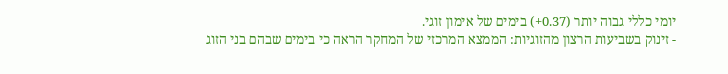יומי כללי גבוה יותר (0.37+) בימים של אימון זוגי.
- זינוק בשביעות הרצון מהזוגיות: הממצא המרכזי של המחקר הראה כי בימים שבהם בני הזוג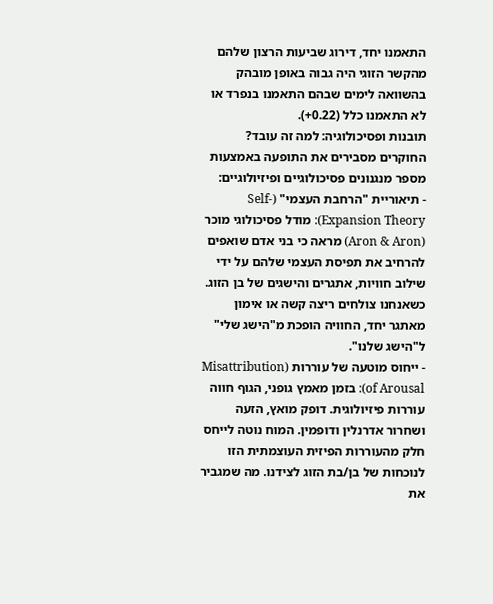התאמנו יחד, דירוג שביעות הרצון שלהם מהקשר הזוגי היה גבוה באופן מובהק בהשוואה לימים שבהם התאמנו בנפרד או לא התאמנו כלל (0.22+).
תובנות ופסיכולוגיה: למה זה עובד?
החוקרים מסבירים את התופעה באמצעות מספר מנגנונים פסיכולוגיים ופיזיולוגיים:
- תיאוריית "הרחבת העצמי" (Self-Expansion Theory): מודל פסיכולוגי מוכר (Aron & Aron) מראה כי בני אדם שואפים להרחיב את תפיסת העצמי שלהם על ידי שילוב חוויות, אתגרים והישגים של בן הזוג. כשאנחנו צולחים ריצה קשה או אימון מאתגר יחד, החוויה הופכת מ"הישג שלי" ל"הישג שלנו".
- ייחוס מוטעה של עוררות (Misattribution of Arousal): בזמן מאמץ גופני, הגוף חווה עוררות פיזיולוגית. דופק מואץ, הזעה ושחרור אדרנלין ודופמין. המוח נוטה לייחס חלק מהעוררות הפיזית העוצמתית הזו לנוכחות של בן/בת הזוג לצידנו. מה שמגביר את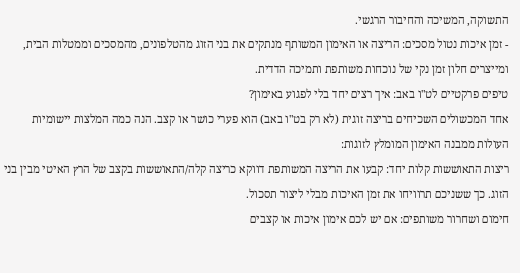התשוקה, המשיכה והחיבור הרגשי.
- זמן איכות נטול מסכים: הריצה או האימון המשותף מנתקים את בני הזוג מהטלפונים, מהמסכים וממטלות הבית, ומייצרים חלון זמן נקי של נוכחות משותפת ותמיכה הדדית.
טיפים פרקטיים לט"ו באב: איך רצים יחד בלי לפגוע באימון?
אחד המכשולים השכיחים בריצה זוגית (לא רק בט"ו באב) הוא פערי כושר או קצב. הנה כמה המלצות יישומיות העולות ממבנה האימון המומלץ לזוגות:
ריצות התאוששות קלות יחד: קבעו את הריצה המשותפת דווקא כריצה קלה/התאוששות בקצב של הרץ האיטי מבין בני הזוג. כך ששניכם תרוויחו את זמן האיכות מבלי ליצור תסכול.
חימום ושחרור משותפים: אם יש לכם אימון איכות או קצבים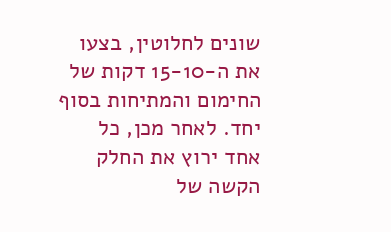שונים לחלוטין, בצעו את ה-15-10 דקות של החימום והמתיחות בסוף יחד. לאחר מכן, כל אחד ירוץ את החלק הקשה של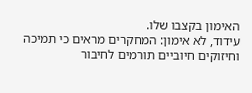האימון בקצבו שלו.
עידוד, לא אימון: המחקרים מראים כי תמיכה וחיזוקים חיוביים תורמים לחיבור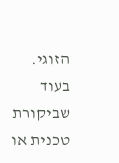הזוגי. בעוד שביקורת טכנית או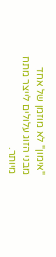"אימון" לא מוזמן של אחד מבני הזוג עלולים לייצר מתח מיותר.